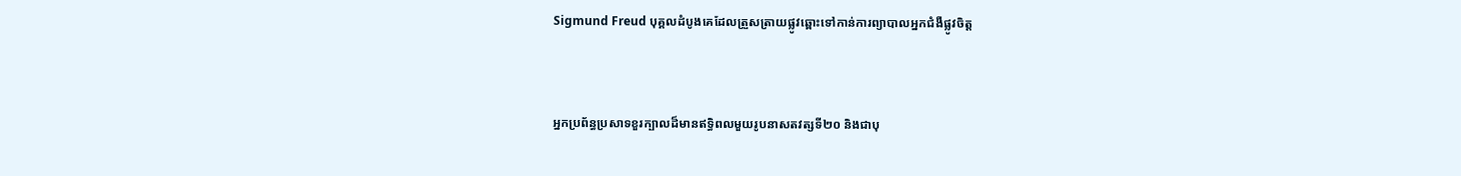Sigmund Freud បុគ្គលដំបូងគេដែលត្រួសត្រាយផ្លូវឆ្ពោះទៅកាន់ការព្យាបាលអ្នកជំងឺផ្លូវចិត្ត



អ្នកប្រព័ន្ធប្រសាទខួរក្បាលដ៏មានឥទ្ធិពលមួយរូបនាសតវត្សទី២០ និងជាបុ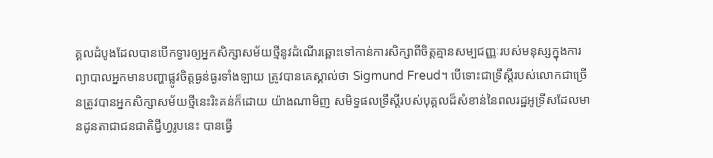គ្គលដំបូងដែលបានបើកទ្វារឲ្យអ្នកសិក្សាសម័យថ្មីនូវដំណើរឆ្ពោះទៅកាន់ការសិក្សាពីចិត្តគ្មានសម្បជញ្ញៈរបស់មនុស្សក្នុងការព្យាបាលអ្នកមានបញ្ហាផ្លូវចិត្តធ្ងន់ធ្ងរទាំងឡាយ ត្រូវបានគេស្គាល់ថា Sigmund Freud។ បើទោះជាទ្រឹស្ដីរបស់លោកជាច្រើនត្រូវបានអ្នកសិក្សាសម័យថ្មីនេះរិះគន់ក៏ដោយ យ៉ាងណាមិញ សមិទ្ធផលទ្រឹស្ដីរបស់បុគ្គលដ៏សំខាន់នៃពលរដ្ឋអូទ្រីសដែលមានដូនតាជាជនជាតិជ្វីហ្វរូបនេះ បានធ្វើ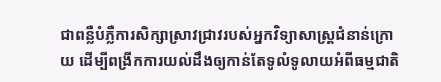ជាពន្លឺបំភ្លឺការសិក្សាស្រាវជ្រាវរបស់អ្នកវិទ្យាសាស្ត្រជំនាន់ក្រោយ ដើម្បីពង្រីកការយល់ដឹងឲ្យកាន់តែទូលំទូលាយអំពីធម្មជាតិ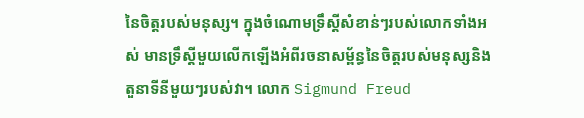នៃចិត្តរបស់មនុស្ស។ ក្នុងចំណោមទ្រឹស្ដីសំខាន់ៗរបស់លោកទាំងអស់ មានទ្រឹស្ដីមួយលើកឡើងអំពីរចនាសម្ព័ន្ធនៃចិត្តរបស់មនុស្សនិងតួនាទីនីមួយៗរបស់វា។ លោក Sigmund Freud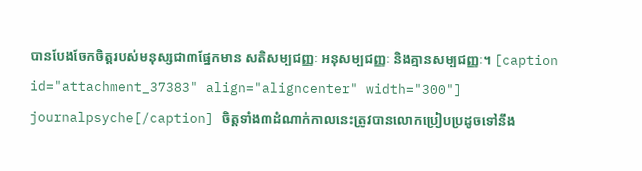បានបែងចែកចិត្តរបស់មនុស្សជា៣ផ្នែកមាន សតិសម្បជញ្ញៈ អនុសម្បជញ្ញៈ និងគ្មានសម្បជញ្ញៈ។ [caption id="attachment_37383" align="aligncenter" width="300"] journalpsyche[/caption] ចិត្តទាំង៣ដំណាក់កាលនេះត្រូវបានលោកប្រៀបប្រដូចទៅនឹង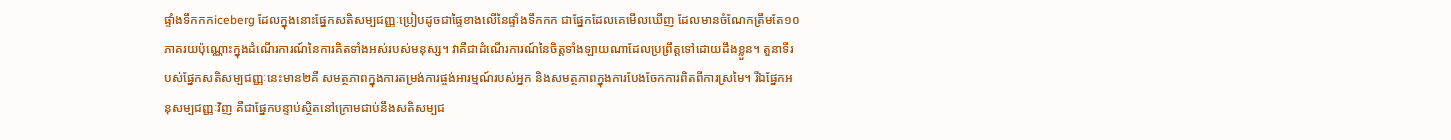ផ្ទាំងទឹកកកiceberg ដែលក្នុងនោះផ្នែកសតិសម្បជញ្ញៈប្រៀបដូចជាផ្ទៃខាងលើនៃផ្ទាំងទឹកកក ជាផ្នែកដែលគេមើលឃើញ ដែលមានចំណែកត្រឹមតែ១០ភាគរយប៉ុណ្ណោះក្នុងដំណើរការណ៍នៃការគិតទាំងអស់របស់មនុស្ស។ វាគឺជាដំណើរការណ៍នៃចិត្តទាំងឡាយណាដែលប្រព្រឹត្តទៅដោយដឹងខ្លួន។ តួនាទីរបស់ផ្នែកសតិសម្បជញ្ញៈនេះមាន២គឺ សមត្ថភាពក្នុងការតម្រង់ការផ្ចង់អារម្មណ៍របស់អ្នក និងសមត្ថភាពក្នុងការបែងចែកការពិតពីការស្រមៃ។ រីឯផ្នែកអនុសម្បជញ្ញៈវិញ គឺជាផ្នែកបន្ទាប់ស្ថិតនៅក្រោមជាប់នឹងសតិសម្បជ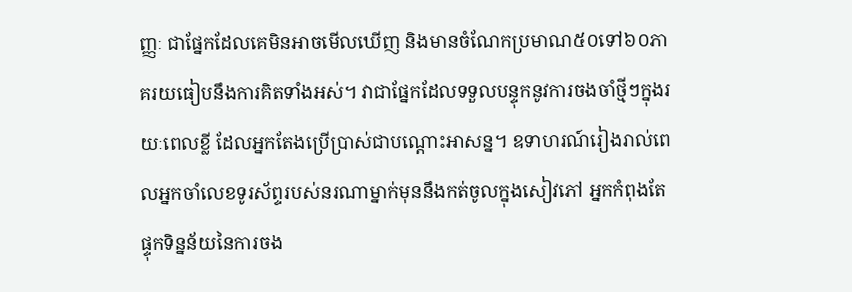ញ្ញៈ ជាផ្នែកដែលគេមិនអាចមើលឃើញ និងមានចំណែកប្រមាណ៥០ទៅ៦០ភាគរយធៀបនឹងការគិតទាំងអស់។ វាជាផ្នែកដែលទទួលបន្ទុកនូវការចងចាំថ្មីៗក្នុងរយៈពេលខ្លី ដែលអ្នកតែងប្រើប្រាស់ជាបណ្ដោះអាសន្ន។ ឧទាហរណ៍រៀងរាល់ពេលអ្នកចាំលេខទូរស័ព្ទរបស់នរណាម្នាក់មុននឹងកត់ចូលក្នុងសៀវភៅ អ្នកកំពុងតែផ្ទុកទិន្នន័យនៃការចង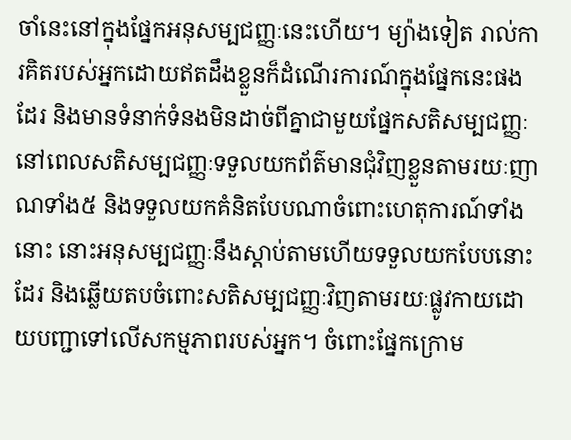ចាំនេះនៅក្នុងផ្នែកអនុសម្បជញ្ញៈនេះហើយ។ ម្យ៉ាងទៀត រាល់ការគិតរបស់អ្នកដោយឥតដឹងខ្លួនក៏ដំណើរការណ៍ក្នុងផ្នែកនេះផងដែរ និងមានទំនាក់ទំនងមិនដាច់ពីគ្នាជាមួយផ្នែកសតិសម្បជញ្ញៈ នៅពេលសតិសម្បជញ្ញៈទទួលយកព័ត៌មានជុំវិញខ្លួនតាមរយៈញាណទាំង៥ និងទទួលយកគំនិតបែបណាចំពោះហេតុការណ៍ទាំងនោះ នោះអនុសម្បជញ្ញៈនឹងស្ដាប់តាមហើយទទួលយកបែបនោះដែរ និងឆ្លើយតបចំពោះសតិសម្បជញ្ញៈវិញតាមរយៈផ្លូវកាយដោយបញ្ជាទៅលើសកម្មភាពរបស់អ្នក។ ចំពោះផ្នែកក្រោម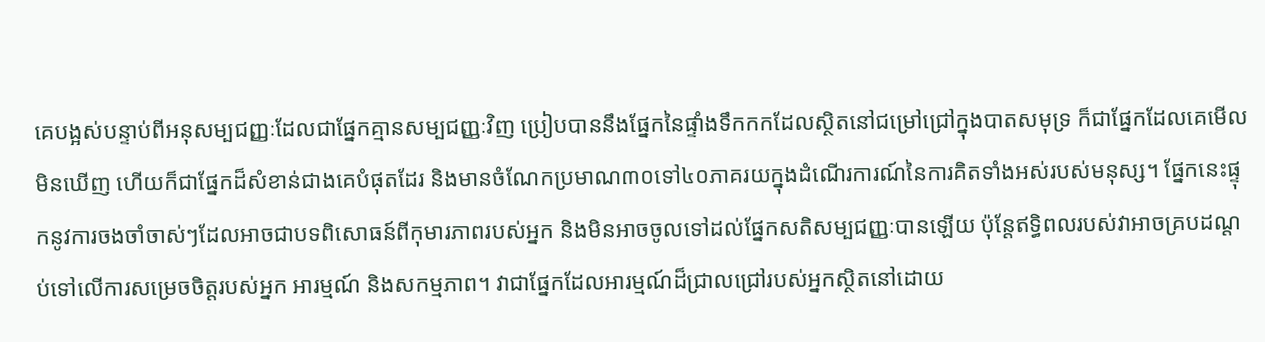គេបង្អស់បន្ទាប់ពីអនុសម្បជញ្ញៈដែលជាផ្នែកគ្មានសម្បជញ្ញៈវិញ ប្រៀបបាននឹងផ្នែកនៃផ្ទាំងទឹកកកដែលស្ថិតនៅជម្រៅជ្រៅក្នុងបាតសមុទ្រ ក៏ជាផ្នែកដែលគេមើលមិនឃើញ ហើយក៏ជាផ្នែកដ៏សំខាន់ជាងគេបំផុតដែរ និងមានចំណែកប្រមាណ៣០ទៅ៤០ភាគរយក្នុងដំណើរការណ៍នៃការគិតទាំងអស់របស់មនុស្ស។ ផ្នែកនេះផ្ទុកនូវការចងចាំចាស់ៗដែលអាចជាបទពិសោធន៍ពីកុមារភាពរបស់អ្នក និងមិនអាចចូលទៅដល់ផ្នែកសតិសម្បជញ្ញៈបានឡើយ ប៉ុន្តែឥទ្ធិពលរបស់វាអាចគ្របដណ្ដប់ទៅលើការសម្រេចចិត្តរបស់អ្នក អារម្មណ៍ និងសកម្មភាព។ វាជាផ្នែកដែលអារម្មណ៍ដ៏ជ្រាលជ្រៅរបស់អ្នកស្ថិតនៅដោយ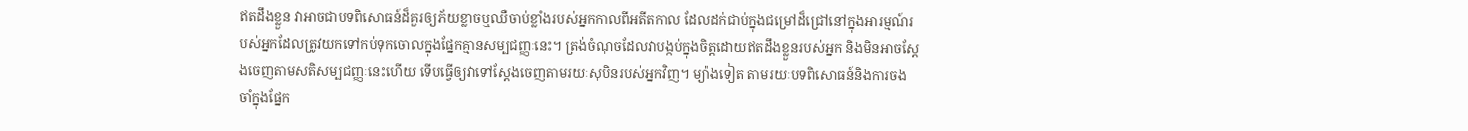ឥតដឹងខ្លួន វាអាចជាបទពិសោធន៍ដ៏គួរឲ្យភ័យខ្លាចឬឈឺចាប់ខ្លាំងរបស់អ្នកកាលពីអតីតកាល ដែលដក់ជាប់ក្នុងជម្រៅដ៏ជ្រៅនៅក្នុងអារម្មណ៍របស់អ្នកដែលត្រូវយកទៅកប់ទុកចោលក្នុងផ្នែកគ្មានសម្បជញ្ញៈនេះ។ ត្រង់ចំណុចដែលវាបង្កប់ក្នុងចិត្តដោយឥតដឹងខ្លួនរបស់អ្នក និងមិនអាចស្ដែងចេញតាមសតិសម្បជញ្ញៈនេះហើយ ទើបធ្វើឲ្យវាទៅស្ដែងចេញតាមរយៈសុបិនរបស់អ្នកវិញ។ ម្យ៉ាងទៀត តាមរយៈបទពិសោធន៍និងការចងចាំក្នុងផ្នែក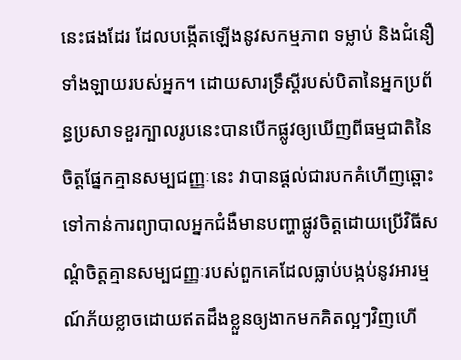នេះផងដែរ ដែលបង្កើតឡើងនូវសកម្មភាព ទម្លាប់ និងជំនឿទាំងឡាយរបស់អ្នក។ ដោយសារទ្រឹស្ដីរបស់បិតានៃអ្នកប្រព័ន្ធប្រសាទខួរក្បាលរូបនេះបានបើកផ្លូវឲ្យឃើញពីធម្មជាតិនៃចិត្តផ្នែកគ្មានសម្បជញ្ញៈនេះ វាបានផ្ដល់ជារបកគំហើញឆ្ពោះទៅកាន់ការព្យាបាលអ្នកជំងឺមានបញ្ហាផ្លូវចិត្តដោយប្រើវិធីសណ្ដំចិត្តគ្មានសម្បជញ្ញៈរបស់ពួកគេដែលធ្លាប់បង្កប់នូវអារម្មណ៍ភ័យខ្លាចដោយឥតដឹងខ្លួនឲ្យងាកមកគិតល្អៗវិញហើ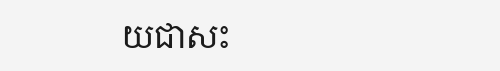យជាសះ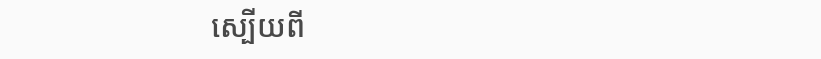ស្បើយពី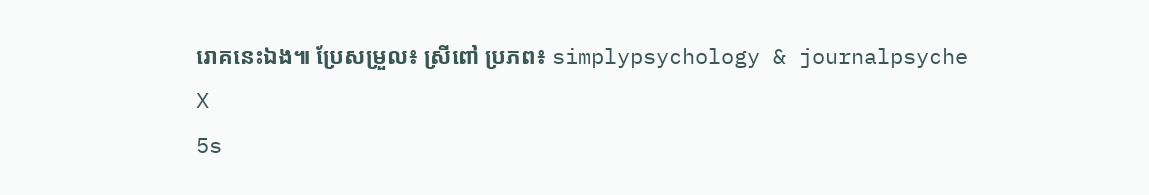រោគនេះឯង៕ ប្រែសម្រួល៖ ស្រីពៅ ប្រភព៖ simplypsychology & journalpsyche
X
5s